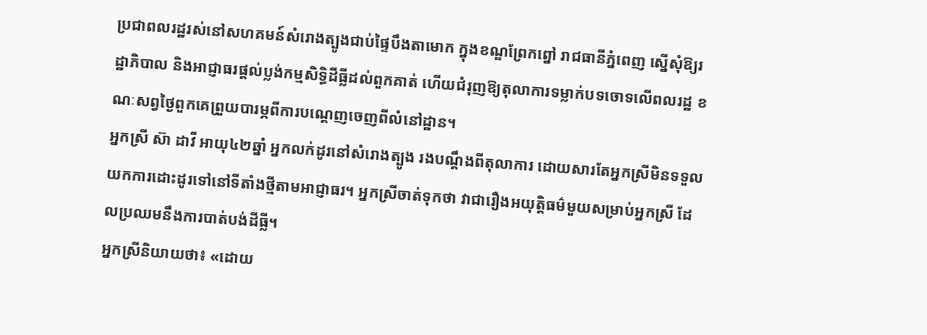ប្រជាពលរដ្ឋរស់នៅសហគមន៍សំរោងត្បូងជាប់ផ្ទៃបឹងតាមោក ក្នុងខណ្ឌព្រែកព្នៅ រាជធានីភ្នំពេញ ស្នើសុំឱ្យរដ្ឋាភិបាល និងអាជ្ញាធរផ្តល់ប្លង់កម្មសិទ្ធិដីធ្លីដល់ពួកគាត់ ហើយជំរុញឱ្យតុលាការទម្លាក់បទចោទលើពលរដ្ឋ ខណៈសព្វថ្ងៃពួកគេព្រួយបារម្ភពីការបណ្តេញចេញពីលំនៅដ្ឋាន។
អ្នកស្រី ស៊ា ដាវី អាយុ៤២ឆ្នាំ អ្នកលក់ដូរនៅសំរោងត្បូង រងបណ្តឹងពីតុលាការ ដោយសារតែអ្នកស្រីមិនទទួលយកការដោះដូរទៅនៅទីតាំងថ្មីតាមអាជ្ញាធរ។ អ្នកស្រីចាត់ទុកថា វាជារឿងអយុត្តិធម៌មួយសម្រាប់អ្នកស្រី ដែលប្រឈមនឹងការបាត់បង់ដីធ្លី។
អ្នកស្រីនិយាយថា៖ «ដោយ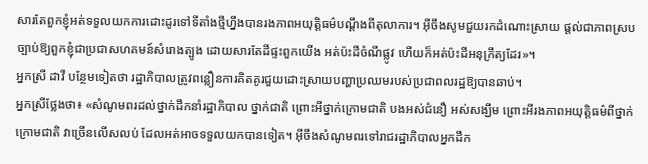សារតែពួកខ្ញុំអត់ទទួលយកការដោះដូរទៅទីតាំងថ្មីហ្នឹងបានរងភាពអយុត្តិធម៌បណ្តឹងពីតុលាការ។ អ៊ីចឹងសូមជួយរកដំណោះស្រាយ ផ្តល់ជាភាពស្របច្បាប់ឱ្យពួកខ្ញុំជាប្រជាសហគមន៍សំរោងត្បូង ដោយសារតែដីផ្ទះពួកយើង អត់ប៉ះដីចំណីផ្លូវ ហើយក៏អត់ប៉ះដីអនុក្រឹត្យដែរ»។
អ្នកស្រី ដាវី បន្ថែមទៀតថា រដ្ឋាភិបាលត្រូវពន្លឿនការគិតគូរជួយដោះស្រាយបញ្ហាប្រឈមរបស់ប្រជាពលរដ្ឋឱ្យបានឆាប់។
អ្នកស្រីថ្លែងថា៖ «សំណូមពរដល់ថ្នាក់ដឹកនាំរដ្ឋាភិបាល ថ្នាក់ជាតិ ព្រោះអីថ្នាក់ក្រោមជាតិ បងអស់ជំនឿ អស់សង្ឃឹម ព្រោះអីរងភាពអយុត្តិធម៌ពីថ្នាក់ក្រោមជាតិ វាច្រើនលើសលប់ ដែលអត់អាចទទួលយកបានទៀត។ អ៊ីចឹងសំណូមពរទៅរាជរដ្ឋាភិបាលអ្នកដឹក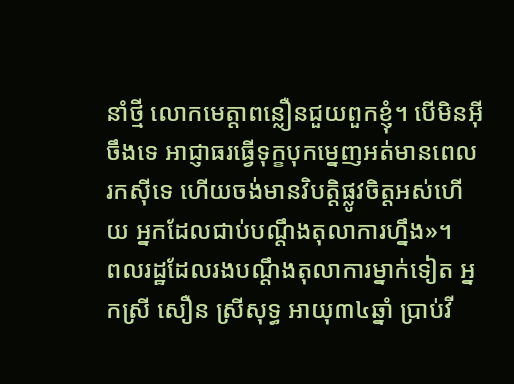នាំថ្មី លោកមេត្តាពន្លឿនជួយពួកខ្ញុំ។ បើមិនអ៊ីចឹងទេ អាជ្ញាធរធ្វើទុក្ខបុកម្នេញអត់មានពេលរកស៊ីទេ ហើយចង់មានវិបត្តិផ្លូវចិត្តអស់ហើយ អ្នកដែលជាប់បណ្តឹងតុលាការហ្នឹង»។
ពលរដ្ឋដែលរងបណ្តឹងតុលាការម្នាក់ទៀត អ្នកស្រី សឿន ស្រីសុទ្ធ អាយុ៣៤ឆ្នាំ ប្រាប់វី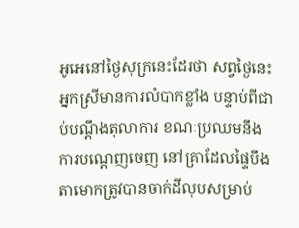អូអេនៅថ្ងៃសុក្រនេះដែរថា សព្វថ្ងៃនេះ អ្នកស្រីមានការលំបាកខ្លាំង បន្ទាប់ពីជាប់បណ្តឹងតុលាការ ខណៈប្រឈមនឹងការបណ្តេញចេញ នៅគ្រាដែលផ្ទៃបឹងតាមោកត្រូវបានចាក់ដីលុបសម្រាប់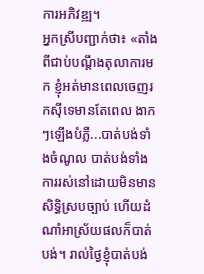ការអភិវឌ្ឍ។
អ្នកស្រីបញ្ជាក់ថា៖ «តាំងពីជាប់បណ្តឹងតុលាការមក ខ្ញុំអត់មានពេលចេញរកស៊ីទេមានតែពេល ងាកៗឡើងបំភ្លឺ...បាត់បង់ទាំងចំណូល បាត់បង់ទាំងការរស់នៅដោយមិនមានសិទ្ធិស្របច្បាប់ ហើយដំណាំអាស្រ័យផលក៏បាត់បង់។ រាល់ថ្ងៃខ្ញុំបាត់បង់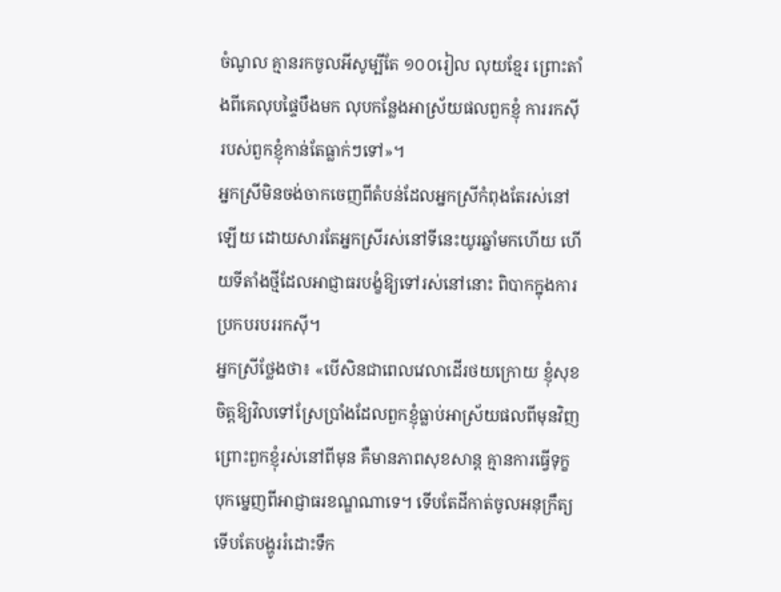ចំណូល គ្មានរកចូលអីសូម្បីតែ ១០០រៀល លុយខ្មែរ ព្រោះតាំងពីគេលុបផ្ទៃបឹងមក លុបកន្លែងអាស្រ័យផលពួកខ្ញុំ ការរកស៊ីរបស់ពួកខ្ញុំកាន់តែធ្លាក់ៗទៅ»។
អ្នកស្រីមិនចង់ចាកចេញពីតំបន់ដែលអ្នកស្រីកំពុងតែរស់នៅឡើយ ដោយសារតែអ្នកស្រីរស់នៅទីនេះយូរឆ្នាំមកហើយ ហើយទីតាំងថ្មីដែលអាជ្ញាធរបង្ខំឱ្យទៅរស់នៅនោះ ពិបាកក្នុងការប្រកបរបររកស៊ី។
អ្នកស្រីថ្លែងថា៖ «បើសិនជាពេលវេលាដើរថយក្រោយ ខ្ញុំសុខចិត្តឱ្យវិលទៅស្រែប្រាំងដែលពួកខ្ញុំធ្លាប់អាស្រ័យផលពីមុនវិញ ព្រោះពួកខ្ញុំរស់នៅពីមុន គឺមានភាពសុខសាន្ត គ្មានការធ្វើទុក្ខបុកម្នេញពីអាជ្ញាធរខណ្ឌណាទេ។ ទើបតែដីកាត់ចូលអនុក្រឹត្យ ទើបតែបង្ហូររំដោះទឹក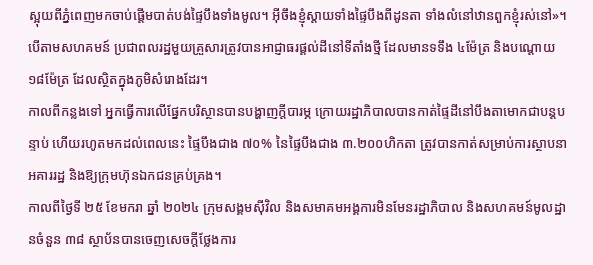ស្អុយពីភ្នំពេញមកចាប់ផ្តើមបាត់បង់ផ្ទៃបឹងទាំងមូល។ អ៊ីចឹងខ្ញុំស្តាយទាំងផ្ទៃបឹងពីដូនតា ទាំងលំនៅឋានពួកខ្ញុំរស់នៅ»។
បើតាមសហគមន៍ ប្រជាពលរដ្ឋមួយគ្រួសារត្រូវបានអាជ្ញាធរផ្តល់ដីនៅទីតាំងថ្មី ដែលមានទទឹង ៤ម៉ែត្រ និងបណ្តោយ ១៨ម៉ែត្រ ដែលស្ថិតក្នុងភូមិសំរោងដែរ។
កាលពីកន្លងទៅ អ្នកធ្វើការលើផ្នែកបរិស្ថានបានបង្ហាញក្តីបារម្ភ ក្រោយរដ្ឋាភិបាលបានកាត់ផ្ទៃដីនៅបឹងតាមោកជាបន្តបន្ទាប់ ហើយរហូតមកដល់ពេលនេះ ផ្ទៃបឹងជាង ៧០% នៃផ្ទៃបឹងជាង ៣.២០០ហិកតា ត្រូវបានកាត់សម្រាប់ការស្ថាបនាអគាររដ្ឋ និងឱ្យក្រុមហ៊ុនឯកជនគ្រប់គ្រង។
កាលពីថ្ងៃទី ២៥ ខែមករា ឆ្នាំ ២០២៤ ក្រុមសង្គមស៊ីវិល និងសមាគមអង្គការមិនមែនរដ្ឋាភិបាល និងសហគមន៍មូលដ្ឋានចំនួន ៣៨ ស្ថាប័នបានចេញសេចក្តីថ្លែងការ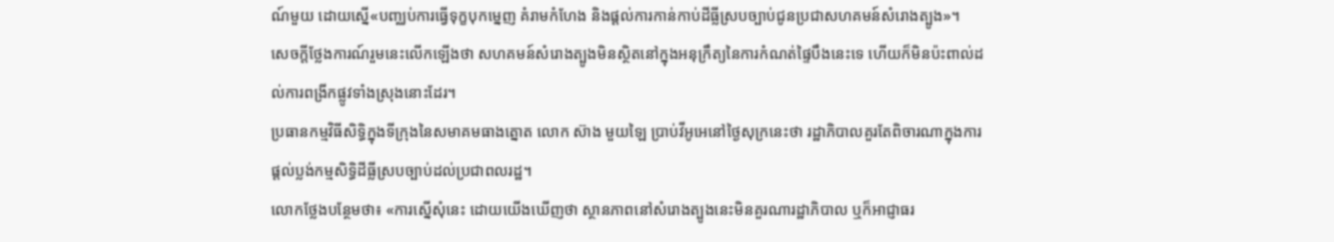ណ៍មួយ ដោយស្នើ«បញ្ឈប់ការធ្វើទុក្ខបុកម្នេញ គំរាមកំហែង និងផ្ដល់ការកាន់កាប់ដីធ្លីស្របច្បាប់ជូនប្រជាសហគមន៍សំរោងត្បូង»។
សេចក្តីថ្លែងការណ៍រួមនេះលើកឡើងថា សហគមន៍សំរោងត្បូងមិនស្ថិតនៅក្នុងអនុក្រឹត្យនៃការកំណត់ផ្ទៃបឹងនេះទេ ហើយក៏មិនប៉ះពាល់ដល់ការពង្រីកផ្លូវទាំងស្រុងនោះដែរ។
ប្រធានកម្មវិធីសិទ្ធិក្នុងទីក្រុងនៃសមាគមធាងត្នោត លោក ស៊ាង មួយឡៃ ប្រាប់វីអូអេនៅថ្ងៃសុក្រនេះថា រដ្ឋាភិបាលគួរតែពិចារណាក្នុងការផ្តល់ប្លង់កម្មសិទ្ធិដីធ្លីស្របច្បាប់ដល់ប្រជាពលរដ្ឋ។
លោកថ្លែងបន្ថែមថា៖ «ការស្នើសុំនេះ ដោយយើងឃើញថា ស្ថានភាពនៅសំរោងត្បូងនេះមិនគួរណារដ្ឋាភិបាល ឬក៏អាជ្ញាធរ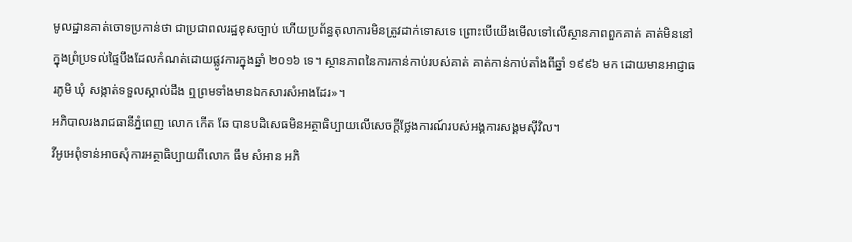មូលដ្ឋានគាត់ចោទប្រកាន់ថា ជាប្រជាពលរដ្ឋខុសច្បាប់ ហើយប្រព័ន្ធតុលាការមិនត្រូវដាក់ទោសទេ ព្រោះបើយើងមើលទៅលើស្ថានភាពពួកគាត់ គាត់មិននៅក្នុងព្រំប្រទល់ផ្ទៃបឹងដែលកំណត់ដោយផ្លូវការក្នុងឆ្នាំ ២០១៦ ទេ។ ស្ថានភាពនៃការកាន់កាប់របស់គាត់ គាត់កាន់កាប់តាំងពីឆ្នាំ ១៩៩៦ មក ដោយមានអាជ្ញាធរភូមិ ឃុំ សង្កាត់ទទួលស្គាល់ដឹង ឮព្រមទាំងមានឯកសារសំអាងដែរ»។
អភិបាលរងរាជធានីភ្នំពេញ លោក កើត ឆែ បានបដិសេធមិនអត្ថាធិប្បាយលើសេចក្តីថ្លែងការណ៍របស់អង្គការសង្គមស៊ីវិល។
វីអូអេពុំទាន់អាចសុំការអត្ថាធិប្បាយពីលោក ធឹម សំអាន អភិ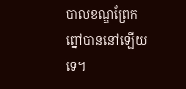បាលខណ្ឌព្រែកព្នៅបាននៅឡើយទេ។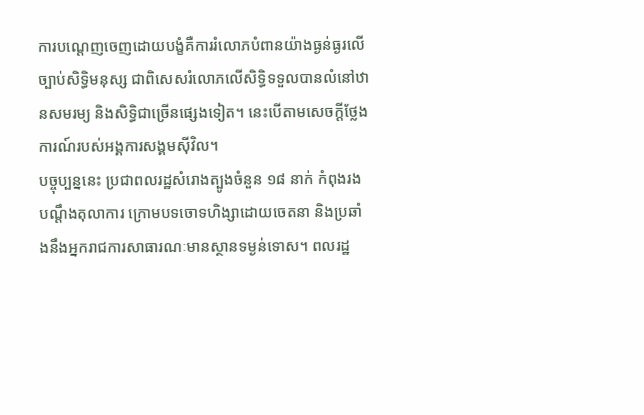ការបណ្តេញចេញដោយបង្ខំគឺការរំលោភបំពានយ៉ាងធ្ងន់ធ្ងរលើច្បាប់សិទ្ធិមនុស្ស ជាពិសេសរំលោភលើសិទ្ធិទទួលបានលំនៅឋានសមរម្យ និងសិទ្ធិជាច្រើនផ្សេងទៀត។ នេះបើតាមសេចក្តីថ្លែងការណ៍របស់អង្គការសង្គមស៊ីវិល។
បច្ចុប្បន្ននេះ ប្រជាពលរដ្ឋសំរោងត្បូងចំនួន ១៨ នាក់ កំពុងរងបណ្តឹងតុលាការ ក្រោមបទចោទហិង្សាដោយចេតនា និងប្រឆាំងនឹងអ្នករាជការសាធារណៈមានស្ថានទម្ងន់ទោស។ ពលរដ្ឋ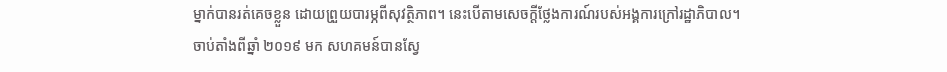ម្នាក់បានរត់គេចខ្លួន ដោយព្រួយបារម្ភពីសុវត្ថិភាព។ នេះបើតាមសេចក្តីថ្លែងការណ៍របស់អង្គការក្រៅរដ្ឋាភិបាល។
ចាប់តាំងពីឆ្នាំ ២០១៩ មក សហគមន៍បានស្វែ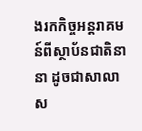ងរកកិច្ចអន្តរាគមន៍ពីស្ថាប័នជាតិនានា ដូចជាសាលាស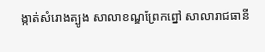ង្កាត់សំរោងត្បូង សាលាខណ្ឌព្រែកព្នៅ សាលារាជធានី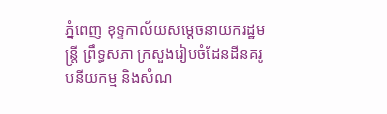ភ្នំពេញ ខុទ្ទកាល័យសម្តេចនាយករដ្ឋមន្ត្រី ព្រឹទ្ធសភា ក្រសួងរៀបចំដែនដីនគរូបនីយកម្ម និងសំណ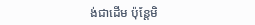ង់ជាដើម ប៉ុន្តែមិ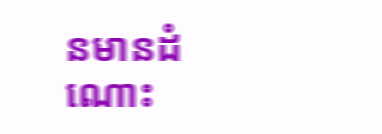នមានដំណោះ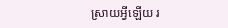ស្រាយអ្វីឡើយ រ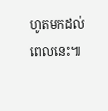ហូតមកដល់ពេលនេះ៕